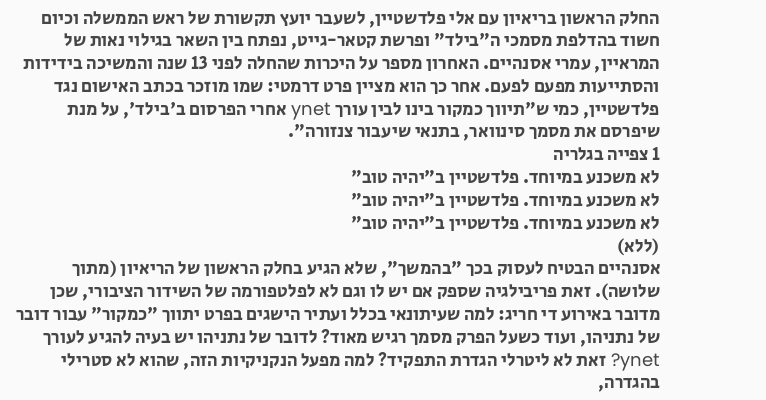החלק הראשון בריאיון עם אלי פלדשטיין, לשעבר יועץ תקשורת של ראש הממשלה וכיום חשוד בהדלפת מסמכי ה"בילד" ופרשת קטאר-גייט, נפתח בין השאר בגילוי נאות של המראיין, עמרי אסנהיים. האחרון מספר על היכרות שהחלה לפני 13 שנה והמשיכה בידידות והסתייעות מפעם לפעם. אחר כך הוא מציין פרט דרמטי: שמו מוזכר בכתב האישום נגד פלדשטיין, כמי ש"תיווך כמקור בינו לבין עורך ynet אחרי הפרסום ב'בילד', על מנת שיפרסם את מסמך סינוואר, בתנאי שיעבור צנזורה".
1 צפייה בגלריה
לא משכנע במיוחד. פלדשטיין ב"יהיה טוב"
לא משכנע במיוחד. פלדשטיין ב"יהיה טוב"
לא משכנע במיוחד. פלדשטיין ב"יהיה טוב"
(ללא)
אסנהיים הבטיח לעסוק בכך "בהמשך", שלא הגיע בחלק הראשון של הריאיון (מתוך שלושה). זאת פריבילגיה שספק אם יש לו וגם לא לפלטפורמה של השידור הציבורי, שכן מדובר באירוע די חריג: למה שעיתונאי בכלל ועתיר הישגים בפרט יתווך "כמקור" עבור דובר של נתניהו, ועוד כשעל הפרק מסמך רגיש מאוד? לדובר של נתניהו יש בעיה להגיע לעורך ynet? זאת לא ליטרלי הגדרת התפקיד? למה מפעל הנקניקיות הזה, שהוא לא סטרילי בהגדרה,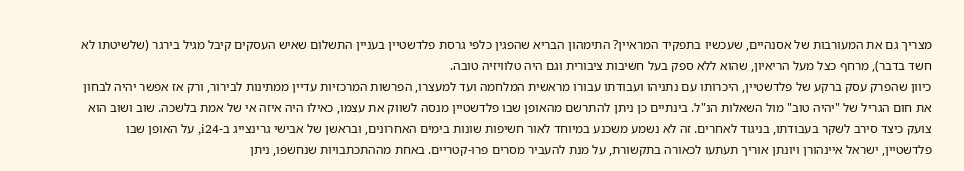מצריך גם את המעורבות של אסנהיים, שעכשיו בתפקיד המראיין? התימהון הבריא שהפגין כלפי גרסת פלדשטיין בעניין התשלום שאיש העסקים קיבל מגיל בירגר (שלשיטתו לא חשד בדבר), מרחף כצל מעל הריאיון, שהוא ללא ספק בעל חשיבות ציבורית וגם היה טלוויזיה טובה.
כיוון שהפרק עסק ברקע של פלדשטיין, היכרותו עם נתניהו ועבודתו עבורו מראשית המלחמה ועד למעצרו, הפרשות המרכזיות עדיין ממתינות לבירור, ורק אז אפשר יהיה לבחון את חום הגריל של "יהיה טוב" מול השאלות הנ"ל. בינתיים כן ניתן להתרשם מהאופן שבו פלדשטיין מנסה לשווק את עצמו, כאילו היה איזה אי של אמת בלשכה. שוב ושוב הוא צועק כיצד סירב לשקר בעבודתו, בניגוד לאחרים. זה לא נשמע משכנע במיוחד לאור חשיפות שונות בימים האחרונים, ובראשן של אבישי גרינצייג ב-i24, על האופן שבו פלדשטיין, ישראל איינהורן ויונתן אוריך תעתעו לכאורה בתקשורת, על מנת להעביר מסרים פרו-קטריים. באחת מההתכתבויות שנחשפו, ניתן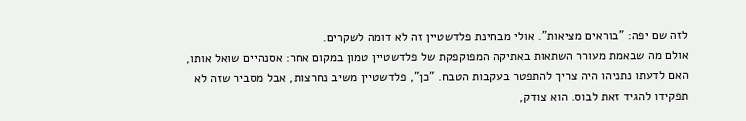לזה שם יפה: "בוראים מציאות". אולי מבחינת פלדשטיין זה לא דומה לשקרים.
אולם מה שבאמת מעורר השתאות באתיקה המפוקפקת של פלדשטיין טמון במקום אחר: אסנהיים שואל אותו, האם לדעתו נתניהו היה צריך להתפטר בעקבות הטבח. "כן", פלדשטיין משיב נחרצות, אבל מסביר שזה לא תפקידו להגיד זאת לבוס. הוא צודק,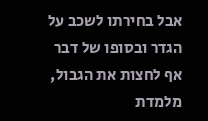אבל בחירתו לשכב על הגדר ובסופו של דבר אף לחצות את הגבול, מלמדת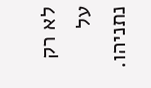לא רק על נתניהו.